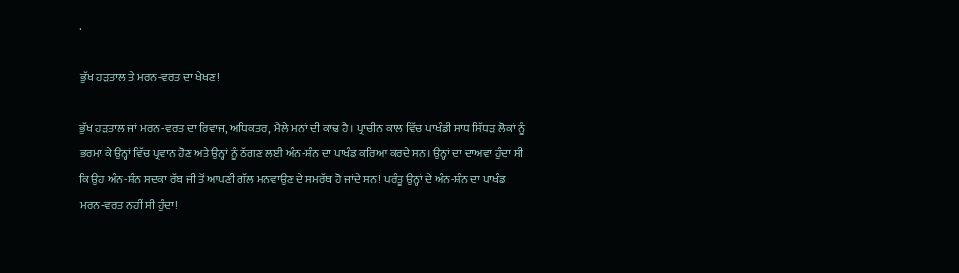.

ਭੁੱਖ ਹੜਤਾਲ ਤੇ ਮਰਨ-ਵਰਤ ਦਾ ਖੇਖਣ!

ਭੁੱਖ ਹੜਤਾਲ ਜਾਂ ਮਰਨ-ਵਰਤ ਦਾ ਰਿਵਾਜ, ਅਧਿਕਤਰ, ਮੈਲੇ ਮਨਾਂ ਦੀ ਕਾਢ ਹੈ। ਪ੍ਰਾਚੀਨ ਕਾਲ ਵਿੱਚ ਪਾਖੰਡੀ ਸਾਧ ਸਿੱਧੜ ਲੋਕਾਂ ਨੂੰ ਭਰਮਾ ਕੇ ਉਨ੍ਹਾਂ ਵਿੱਚ ਪ੍ਰਵਾਨ ਹੋਣ ਅਤੇ ਉਨ੍ਹਾਂ ਨੂੰ ਠੱਗਣ ਲਈ ਅੰਨ-ਸ਼ੰਨ ਦਾ ਪਾਖੰਡ ਕਰਿਆ ਕਰਦੇ ਸਨ। ਉਨ੍ਹਾਂ ਦਾ ਦਾਅਵਾ ਹੁੰਦਾ ਸੀ ਕਿ ਉਹ ਅੰਨ-ਸ਼ੰਨ ਸਦਕਾ ਰੱਬ ਜੀ ਤੋਂ ਆਪਣੀ ਗੱਲ ਮਨਵਾਉਣ ਦੇ ਸਮਰੱਥ ਹੋ ਜਾਂਦੇ ਸਨ! ਪਰੰਤੂ ਉਨ੍ਹਾਂ ਦੇ ਅੰਨ-ਸ਼ੰਨ ਦਾ ਪਾਖੰਡ ਮਰਨ-ਵਰਤ ਨਹੀਂ ਸੀ ਹੁੰਦਾ!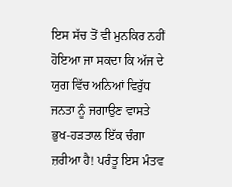ਇਸ ਸੱਚ ਤੋਂ ਵੀ ਮੁਨਕਿਰ ਨਹੀਂ ਹੋਇਆ ਜਾ ਸਕਦਾ ਕਿ ਅੱਜ ਦੇ ਯੁਗ ਵਿੱਚ ਅਨਿਆਂ ਵਿਰੁੱਧ ਜਨਤਾ ਨੂੰ ਜਗਾਉਣ ਵਾਸਤੇ ਭੁਖ-ਹੜਤਾਲ ਇੱਕ ਚੰਗਾ ਜ਼ਰੀਆ ਹੈ! ਪਰੰਤੂ ਇਸ ਮੰਤਵ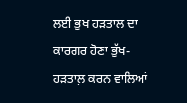ਲਈ ਭੁਖ ਹੜਤਾਲ ਦਾ ਕਾਰਗਰ ਹੋਣਾ ਭੁੱਖ-ਹੜਤਾਲ਼ ਕਰਨ ਵਾਲਿਆਂ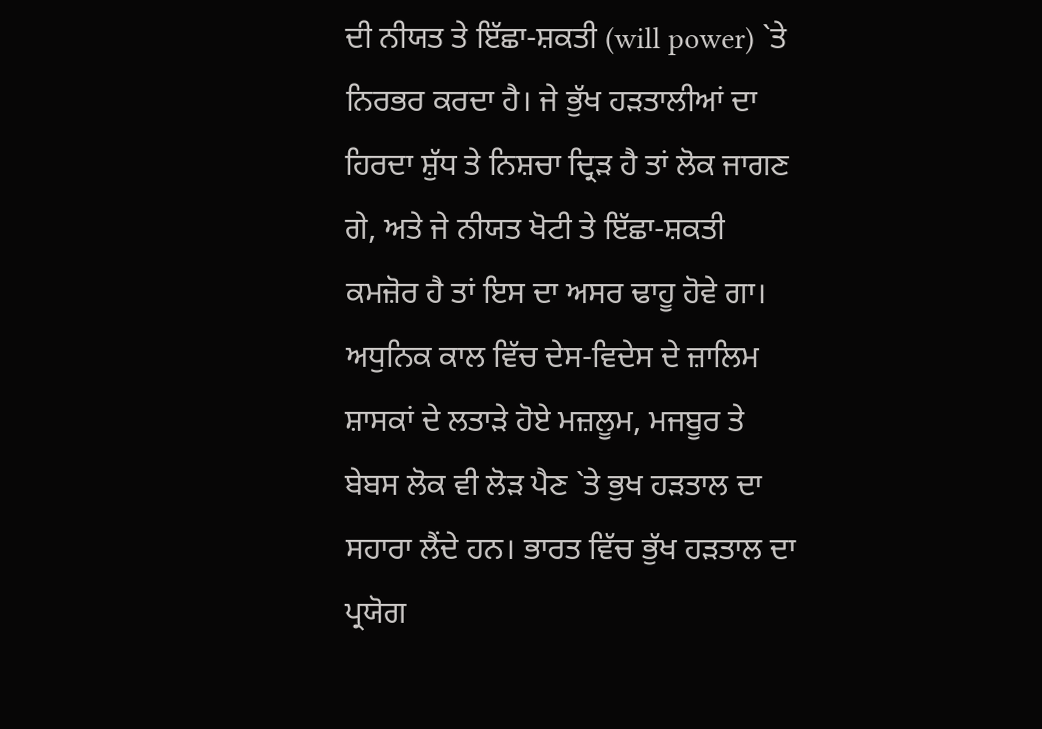ਦੀ ਨੀਯਤ ਤੇ ਇੱਛਾ-ਸ਼ਕਤੀ (will power) `ਤੇ ਨਿਰਭਰ ਕਰਦਾ ਹੈ। ਜੇ ਭੁੱਖ ਹੜਤਾਲੀਆਂ ਦਾ ਹਿਰਦਾ ਸ਼ੁੱਧ ਤੇ ਨਿਸ਼ਚਾ ਦ੍ਰਿੜ ਹੈ ਤਾਂ ਲੋਕ ਜਾਗਣ ਗੇ, ਅਤੇ ਜੇ ਨੀਯਤ ਖੋਟੀ ਤੇ ਇੱਛਾ-ਸ਼ਕਤੀ ਕਮਜ਼ੋਰ ਹੈ ਤਾਂ ਇਸ ਦਾ ਅਸਰ ਢਾਹੂ ਹੋਵੇ ਗਾ। ਅਧੁਨਿਕ ਕਾਲ ਵਿੱਚ ਦੇਸ-ਵਿਦੇਸ ਦੇ ਜ਼ਾਲਿਮ ਸ਼ਾਸਕਾਂ ਦੇ ਲਤਾੜੇ ਹੋਏ ਮਜ਼ਲੂਮ, ਮਜਬੂਰ ਤੇ ਬੇਬਸ ਲੋਕ ਵੀ ਲੋੜ ਪੈਣ `ਤੇ ਭੁਖ ਹੜਤਾਲ ਦਾ ਸਹਾਰਾ ਲੈਂਦੇ ਹਨ। ਭਾਰਤ ਵਿੱਚ ਭੁੱਖ ਹੜਤਾਲ ਦਾ ਪ੍ਰਯੋਗ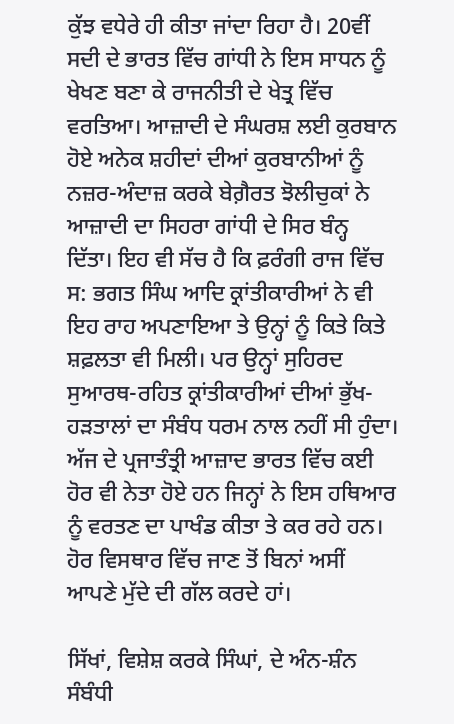ਕੁੱਝ ਵਧੇਰੇ ਹੀ ਕੀਤਾ ਜਾਂਦਾ ਰਿਹਾ ਹੈ। 20ਵੀਂ ਸਦੀ ਦੇ ਭਾਰਤ ਵਿੱਚ ਗਾਂਧੀ ਨੇ ਇਸ ਸਾਧਨ ਨੂੰ ਖੇਖਣ ਬਣਾ ਕੇ ਰਾਜਨੀਤੀ ਦੇ ਖੇਤ੍ਰ ਵਿੱਚ ਵਰਤਿਆ। ਆਜ਼ਾਦੀ ਦੇ ਸੰਘਰਸ਼ ਲਈ ਕੁਰਬਾਨ ਹੋਏ ਅਨੇਕ ਸ਼ਹੀਦਾਂ ਦੀਆਂ ਕੁਰਬਾਨੀਆਂ ਨੂੰ ਨਜ਼ਰ-ਅੰਦਾਜ਼ ਕਰਕੇ ਬੇਗ਼ੈਰਤ ਝੋਲੀਚੁਕਾਂ ਨੇ ਆਜ਼ਾਦੀ ਦਾ ਸਿਹਰਾ ਗਾਂਧੀ ਦੇ ਸਿਰ ਬੰਨ੍ਹ ਦਿੱਤਾ। ਇਹ ਵੀ ਸੱਚ ਹੈ ਕਿ ਫ਼ਰੰਗੀ ਰਾਜ ਵਿੱਚ ਸ: ਭਗਤ ਸਿੰਘ ਆਦਿ ਕ੍ਰਾਂਤੀਕਾਰੀਆਂ ਨੇ ਵੀ ਇਹ ਰਾਹ ਅਪਣਾਇਆ ਤੇ ਉਨ੍ਹਾਂ ਨੂੰ ਕਿਤੇ ਕਿਤੇ ਸ਼ਫ਼ਲਤਾ ਵੀ ਮਿਲੀ। ਪਰ ਉਨ੍ਹਾਂ ਸੁਹਿਰਦ ਸੁਆਰਥ-ਰਹਿਤ ਕ੍ਰਾਂਤੀਕਾਰੀਆਂ ਦੀਆਂ ਭੁੱਖ-ਹੜਤਾਲਾਂ ਦਾ ਸੰਬੰਧ ਧਰਮ ਨਾਲ ਨਹੀਂ ਸੀ ਹੁੰਦਾ। ਅੱਜ ਦੇ ਪ੍ਰਜਾਤੰਤ੍ਰੀ ਆਜ਼ਾਦ ਭਾਰਤ ਵਿੱਚ ਕਈ ਹੋਰ ਵੀ ਨੇਤਾ ਹੋਏ ਹਨ ਜਿਨ੍ਹਾਂ ਨੇ ਇਸ ਹਥਿਆਰ ਨੂੰ ਵਰਤਣ ਦਾ ਪਾਖੰਡ ਕੀਤਾ ਤੇ ਕਰ ਰਹੇ ਹਨ। ਹੋਰ ਵਿਸਥਾਰ ਵਿੱਚ ਜਾਣ ਤੋਂ ਬਿਨਾਂ ਅਸੀਂ ਆਪਣੇ ਮੁੱਦੇ ਦੀ ਗੱਲ ਕਰਦੇ ਹਾਂ।

ਸਿੱਖਾਂ, ਵਿਸ਼ੇਸ਼ ਕਰਕੇ ਸਿੰਘਾਂ, ਦੇ ਅੰਨ-ਸ਼ੰਨ ਸੰਬੰਧੀ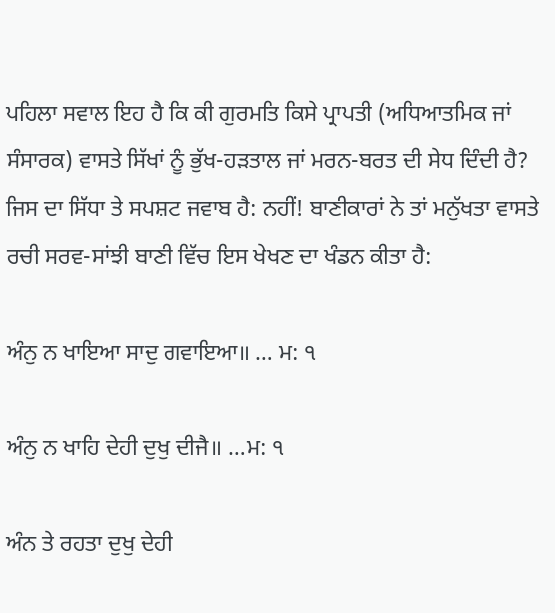ਪਹਿਲਾ ਸਵਾਲ ਇਹ ਹੈ ਕਿ ਕੀ ਗੁਰਮਤਿ ਕਿਸੇ ਪ੍ਰਾਪਤੀ (ਅਧਿਆਤਮਿਕ ਜਾਂ ਸੰਸਾਰਕ) ਵਾਸਤੇ ਸਿੱਖਾਂ ਨੂੰ ਭੁੱਖ-ਹੜਤਾਲ ਜਾਂ ਮਰਨ-ਬਰਤ ਦੀ ਸੇਧ ਦਿੰਦੀ ਹੈ? ਜਿਸ ਦਾ ਸਿੱਧਾ ਤੇ ਸਪਸ਼ਟ ਜਵਾਬ ਹੈ: ਨਹੀਂ! ਬਾਣੀਕਾਰਾਂ ਨੇ ਤਾਂ ਮਨੁੱਖਤਾ ਵਾਸਤੇ ਰਚੀ ਸਰਵ-ਸਾਂਝੀ ਬਾਣੀ ਵਿੱਚ ਇਸ ਖੇਖਣ ਦਾ ਖੰਡਨ ਕੀਤਾ ਹੈ:

ਅੰਨੁ ਨ ਖਾਇਆ ਸਾਦੁ ਗਵਾਇਆ॥ … ਮ: ੧

ਅੰਨੁ ਨ ਖਾਹਿ ਦੇਹੀ ਦੁਖੁ ਦੀਜੈ॥ …ਮ: ੧

ਅੰਨ ਤੇ ਰਹਤਾ ਦੁਖੁ ਦੇਹੀ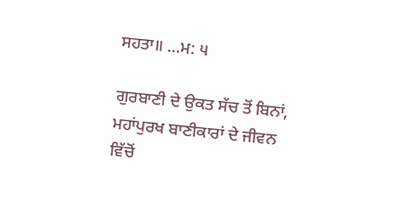ਸਹਤਾ॥ …ਮ: ੫

ਗੁਰਬਾਣੀ ਦੇ ਉਕਤ ਸੱਚ ਤੋਂ ਬਿਨਾਂ, ਮਹਾਂਪੁਰਖ ਬਾਣੀਕਾਰਾਂ ਦੇ ਜੀਵਨ ਵਿੱਚੋਂ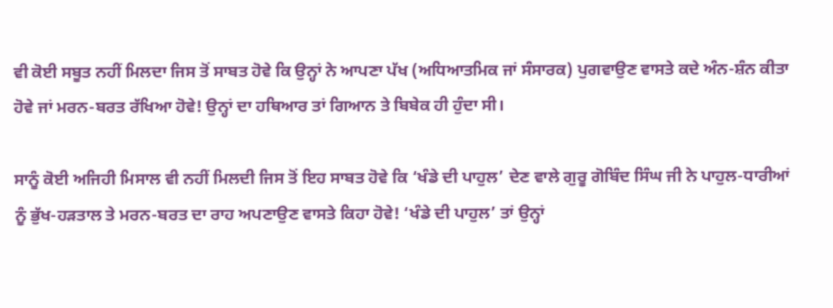ਵੀ ਕੋਈ ਸਬੂਤ ਨਹੀਂ ਮਿਲਦਾ ਜਿਸ ਤੋਂ ਸਾਬਤ ਹੋਵੇ ਕਿ ਉਨ੍ਹਾਂ ਨੇ ਆਪਣਾ ਪੱਖ (ਅਧਿਆਤਮਿਕ ਜਾਂ ਸੰਸਾਰਕ) ਪੁਗਵਾਉਣ ਵਾਸਤੇ ਕਦੇ ਅੰਨ-ਸ਼ੰਨ ਕੀਤਾ ਹੋਵੇ ਜਾਂ ਮਰਨ-ਬਰਤ ਰੱਖਿਆ ਹੋਵੇ! ਉਨ੍ਹਾਂ ਦਾ ਹਥਿਆਰ ਤਾਂ ਗਿਆਨ ਤੇ ਬਿਬੇਕ ਹੀ ਹੁੰਦਾ ਸੀ।

ਸਾਨੂੰ ਕੋਈ ਅਜਿਹੀ ਮਿਸਾਲ ਵੀ ਨਹੀਂ ਮਿਲਦੀ ਜਿਸ ਤੋਂ ਇਹ ਸਾਬਤ ਹੋਵੇ ਕਿ ‘ਖੰਡੇ ਦੀ ਪਾਹੁਲ’ ਦੇਣ ਵਾਲੇ ਗੁਰੂ ਗੋਬਿੰਦ ਸਿੰਘ ਜੀ ਨੇ ਪਾਹੁਲ-ਧਾਰੀਆਂ ਨੂੰ ਭੁੱਖ-ਹੜਤਾਲ ਤੇ ਮਰਨ-ਬਰਤ ਦਾ ਰਾਹ ਅਪਣਾਉਣ ਵਾਸਤੇ ਕਿਹਾ ਹੋਵੇ! ‘ਖੰਡੇ ਦੀ ਪਾਹੁਲ’ ਤਾਂ ਉਨ੍ਹਾਂ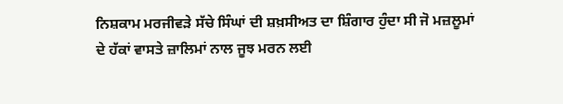ਨਿਸ਼ਕਾਮ ਮਰਜੀਵੜੇ ਸੱਚੇ ਸਿੰਘਾਂ ਦੀ ਸ਼ਖ਼ਸੀਅਤ ਦਾ ਸ਼ਿੰਗਾਰ ਹੁੰਦਾ ਸੀ ਜੋ ਮਜ਼ਲੂਮਾਂ ਦੇ ਹੱਕਾਂ ਵਾਸਤੇ ਜ਼ਾਲਿਮਾਂ ਨਾਲ ਜੂਝ ਮਰਨ ਲਈ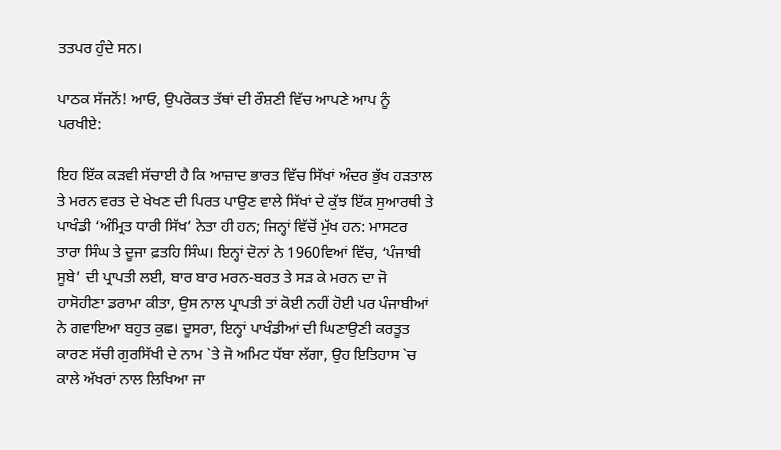ਤਤਪਰ ਹੁੰਦੇ ਸਨ।

ਪਾਠਕ ਸੱਜਨੋਂ! ਆਓ, ਉਪਰੋਕਤ ਤੱਥਾਂ ਦੀ ਰੌਸ਼ਣੀ ਵਿੱਚ ਆਪਣੇ ਆਪ ਨੂੰ ਪਰਖੀਏ:

ਇਹ ਇੱਕ ਕੜਵੀ ਸੱਚਾਈ ਹੈ ਕਿ ਆਜ਼ਾਦ ਭਾਰਤ ਵਿੱਚ ਸਿੱਖਾਂ ਅੰਦਰ ਭੁੱਖ ਹੜਤਾਲ ਤੇ ਮਰਨ ਵਰਤ ਦੇ ਖੇਖਣ ਦੀ ਪਿਰਤ ਪਾਉਣ ਵਾਲੇ ਸਿੱਖਾਂ ਦੇ ਕੁੱਝ ਇੱਕ ਸੁਆਰਥੀ ਤੇ ਪਾਖੰਡੀ ‘ਅੰਮ੍ਰਿਤ ਧਾਰੀ ਸਿੱਖ’ ਨੇਤਾ ਹੀ ਹਨ; ਜਿਨ੍ਹਾਂ ਵਿੱਚੋਂ ਮੁੱਖ ਹਨ: ਮਾਸਟਰ ਤਾਰਾ ਸਿੰਘ ਤੇ ਦੂਜਾ ਫ਼ਤਹਿ ਸਿੰਘ। ਇਨ੍ਹਾਂ ਦੋਨਾਂ ਨੇ 1960ਵਿਆਂ ਵਿੱਚ, ‘ਪੰਜਾਬੀ ਸੂਬੇ’ ਦੀ ਪ੍ਰਾਪਤੀ ਲਈ, ਬਾਰ ਬਾਰ ਮਰਨ-ਬਰਤ ਤੇ ਸੜ ਕੇ ਮਰਨ ਦਾ ਜੋ ਹਾਸੋਹੀਣਾ ਡਰਾਮਾ ਕੀਤਾ, ਉਸ ਨਾਲ ਪ੍ਰਾਪਤੀ ਤਾਂ ਕੋਈ ਨਹੀਂ ਹੋਈ ਪਰ ਪੰਜਾਬੀਆਂ ਨੇ ਗਵਾਇਆ ਬਹੁਤ ਕੁਛ। ਦੂਸਰਾ, ਇਨ੍ਹਾਂ ਪਾਖੰਡੀਆਂ ਦੀ ਘਿਣਾਉਣੀ ਕਰਤੂਤ ਕਾਰਣ ਸੱਚੀ ਗੁਰਸਿੱਖੀ ਦੇ ਨਾਮ `ਤੇ ਜੋ ਅਮਿਟ ਧੱਬਾ ਲੱਗਾ, ਉਹ ਇਤਿਹਾਸ `ਚ ਕਾਲੇ ਅੱਖਰਾਂ ਨਾਲ ਲਿਖਿਆ ਜਾ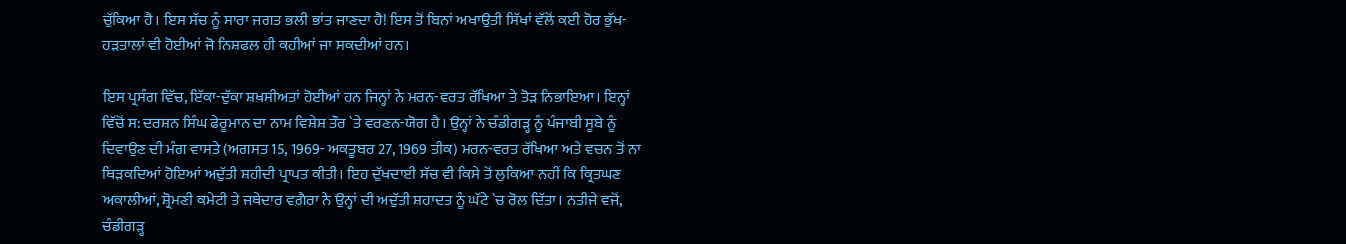ਚੁੱਕਿਆ ਹੈ। ਇਸ ਸੱਚ ਨੂੰ ਸਾਰਾ ਜਗਤ ਭਲੀ ਭਾਂਤ ਜਾਣਦਾ ਹੈ! ਇਸ ਤੋਂ ਬਿਨਾਂ ਅਖਾਉਤੀ ਸਿੱਖਾਂ ਵੱਲੋਂ ਕਈ ਹੋਰ ਭੁੱਖ-ਹੜਤਾਲਾਂ ਵੀ ਹੋਈਆਂ ਜੋ ਨਿਸ਼ਫਲ ਹੀ ਕਹੀਆਂ ਜਾ ਸਕਦੀਆਂ ਹਨ।

ਇਸ ਪ੍ਰਸੰਗ ਵਿੱਚ, ਇੱਕਾ-ਦੁੱਕਾ ਸ਼ਖ਼ਸੀਅਤਾਂ ਹੋਈਆਂ ਹਨ ਜਿਨ੍ਹਾਂ ਨੇ ਮਰਨ-ਵਰਤ ਰੱਖਿਆ ਤੇ ਤੋੜ ਨਿਭਾਇਆ। ਇਨ੍ਹਾਂ ਵਿੱਚੋਂ ਸ: ਦਰਸ਼ਨ ਸਿੰਘ ਫੇਰੂਮਾਨ ਦਾ ਨਾਮ ਵਿਸ਼ੇਸ਼ ਤੌਰ `ਤੇ ਵਰਣਨ-ਯੋਗ ਹੈ। ਉਨ੍ਹਾਂ ਨੇ ਚੰਡੀਗੜ੍ਹ ਨੂੰ ਪੰਜਾਬੀ ਸੂਬੇ ਨੂੰ ਦਿਵਾਉਣ ਦੀ ਮੰਗ ਵਾਸਤੇ (ਅਗਸਤ 15, 1969- ਅਕਤੂਬਰ 27, 1969 ਤੀਕ) ਮਰਨ-ਵਰਤ ਰੱਖਿਆ ਅਤੇ ਵਚਨ ਤੋਂ ਨਾ ਥਿੜਕਦਿਆਂ ਹੋਇਆਂ ਅਦੁੱਤੀ ਸ਼ਹੀਦੀ ਪ੍ਰਾਪਤ ਕੀਤੀ। ਇਹ ਦੁੱਖਦਾਈ ਸੱਚ ਵੀ ਕਿਸੇ ਤੋਂ ਲੁਕਿਆ ਨਹੀਂ ਕਿ ਕ੍ਰਿਤਘਣ ਅਕਾਲੀਆਂ, ਸ਼੍ਰੋਮਣੀ ਕਮੇਟੀ ਤੇ ਜਥੇਦਾਰ ਵਗ਼ੈਰਾ ਨੇ ਉਨ੍ਹਾਂ ਦੀ ਅਦੁੱਤੀ ਸ਼ਹਾਦਤ ਨੂੰ ਘੱਟੇ `ਚ ਰੋਲ ਦਿੱਤਾ। ਨਤੀਜੇ ਵਜੋਂ, ਚੰਡੀਗੜ੍ਹ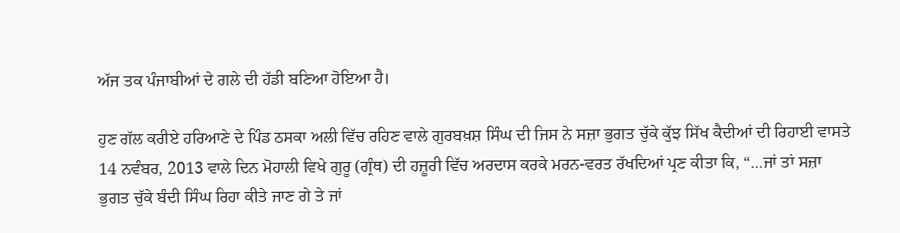ਅੱਜ ਤਕ ਪੰਜਾਬੀਆਂ ਦੇ ਗਲੇ ਦੀ ਹੱਡੀ ਬਣਿਆ ਹੋਇਆ ਹੈ।

ਹੁਣ ਗੱਲ ਕਰੀਏ ਹਰਿਆਣੇ ਦੇ ਪਿੰਡ ਠਸਕਾ ਅਲੀ ਵਿੱਚ ਰਹਿਣ ਵਾਲੇ ਗੁਰਬਖ਼ਸ਼ ਸਿੰਘ ਦੀ ਜਿਸ ਨੇ ਸਜ਼ਾ ਭੁਗਤ ਚੁੱਕੇ ਕੁੱਝ ਸਿੱਖ ਕੈਦੀਆਂ ਦੀ ਰਿਹਾਈ ਵਾਸਤੇ 14 ਨਵੰਬਰ, 2013 ਵਾਲੇ ਦਿਨ ਮੋਹਾਲੀ ਵਿਖੇ ਗੁਰੂ (ਗ੍ਰੰਥ) ਦੀ ਹਜ਼ੂਰੀ ਵਿੱਚ ਅਰਦਾਸ ਕਰਕੇ ਮਰਨ-ਵਰਤ ਰੱਖਦਿਆਂ ਪ੍ਰਣ ਕੀਤਾ ਕਿ, “…ਜਾਂ ਤਾਂ ਸਜ਼ਾ ਭੁਗਤ ਚੁੱਕੇ ਬੰਦੀ ਸਿੰਘ ਰਿਹਾ ਕੀਤੇ ਜਾਣ ਗੇ ਤੇ ਜਾਂ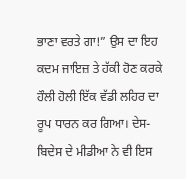ਭਾਣਾ ਵਰਤੇ ਗਾ!” ਉਸ ਦਾ ਇਹ ਕਦਮ ਜਾਇਜ਼ ਤੇ ਹੱਕੀ ਹੋਣ ਕਰਕੇ ਹੌਲੀ ਹੋਲੀ ਇੱਕ ਵੱਡੀ ਲਹਿਰ ਦਾ ਰੂਪ ਧਾਰਨ ਕਰ ਗਿਆ। ਦੇਸ-ਬਿਦੇਸ ਦੇ ਮੀਡੀਆ ਨੇ ਵੀ ਇਸ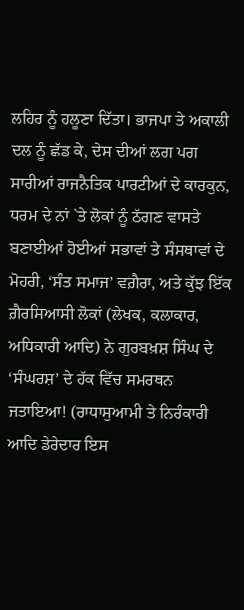ਲਹਿਰ ਨੂੰ ਹਲੂਣਾ ਦਿੱਤਾ। ਭਾਜਪਾ ਤੇ ਅਕਾਲੀ ਦਲ ਨੂੰ ਛੱਡ ਕੇ, ਦੇਸ ਦੀਆਂ ਲਗ ਪਗ ਸਾਰੀਆਂ ਰਾਜਨੈਤਿਕ ਪਾਰਟੀਆਂ ਦੇ ਕਾਰਕੁਨ, ਧਰਮ ਦੇ ਨਾਂ `ਤੇ ਲੋਕਾਂ ਨੂੰ ਠੱਗਣ ਵਾਸਤੇ ਬਣਾਈਆਂ ਹੋਈਆਂ ਸਭਾਵਾਂ ਤੇ ਸੰਸਥਾਵਾਂ ਦੇ ਮੋਹਰੀ, ‘ਸੰਤ ਸਮਾਜ’ ਵਗ਼ੈਰਾ, ਅਤੇ ਕੁੱਝ ਇੱਕ ਗ਼ੈਰਸਿਆਸੀ ਲੋਕਾਂ (ਲੇਖਕ, ਕਲਾਕਾਰ, ਅਧਿਕਾਰੀ ਆਦਿ) ਨੇ ਗੁਰਬਖ਼ਸ਼ ਸਿੰਘ ਦੇ ‘ਸੰਘਰਸ਼’ ਦੇ ਹੱਕ ਵਿੱਚ ਸਮਰਥਨ ਜਤਾਇਆ! (ਰਾਧਾਸੁਆਮੀ ਤੇ ਨਿਰੰਕਾਰੀ ਆਦਿ ਡੇਰੇਦਾਰ ਇਸ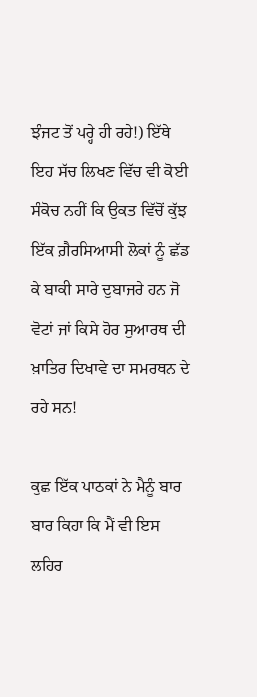ਝੰਜਟ ਤੋਂ ਪਰ੍ਹੇ ਹੀ ਰਹੇ!) ਇੱਥੇ ਇਹ ਸੱਚ ਲਿਖਣ ਵਿੱਚ ਵੀ ਕੋਈ ਸੰਕੋਚ ਨਹੀਂ ਕਿ ਉਕਤ ਵਿੱਚੋਂ ਕੁੱਝ ਇੱਕ ਗ਼ੈਰਸਿਆਸੀ ਲੋਕਾਂ ਨੂੰ ਛੱਡ ਕੇ ਬਾਕੀ ਸਾਰੇ ਦੁਬਾਜਰੇ ਹਨ ਜੋ ਵੋਟਾਂ ਜਾਂ ਕਿਸੇ ਹੋਰ ਸੁਆਰਥ ਦੀ ਖ਼ਾਤਿਰ ਦਿਖਾਵੇ ਦਾ ਸਮਰਥਨ ਦੇ ਰਹੇ ਸਨ!

ਕੁਛ ਇੱਕ ਪਾਠਕਾਂ ਨੇ ਮੈਨੂੰ ਬਾਰ ਬਾਰ ਕਿਹਾ ਕਿ ਮੈਂ ਵੀ ਇਸ ਲਹਿਰ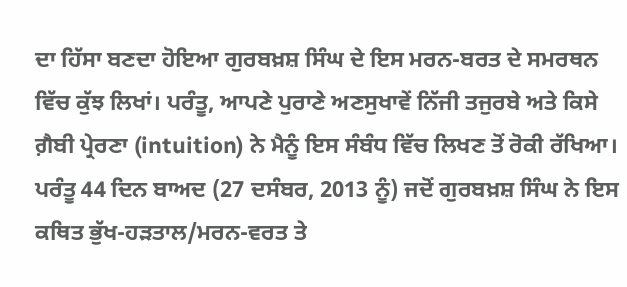ਦਾ ਹਿੱਸਾ ਬਣਦਾ ਹੋਇਆ ਗੁਰਬਖ਼ਸ਼ ਸਿੰਘ ਦੇ ਇਸ ਮਰਨ-ਬਰਤ ਦੇ ਸਮਰਥਨ ਵਿੱਚ ਕੁੱਝ ਲਿਖਾਂ। ਪਰੰਤੂ, ਆਪਣੇ ਪੁਰਾਣੇ ਅਣਸੁਖਾਵੇਂ ਨਿੱਜੀ ਤਜੁਰਬੇ ਅਤੇ ਕਿਸੇ ਗ਼ੈਬੀ ਪ੍ਰੇਰਣਾ (intuition) ਨੇ ਮੈਨੂੰ ਇਸ ਸੰਬੰਧ ਵਿੱਚ ਲਿਖਣ ਤੋਂ ਰੋਕੀ ਰੱਖਿਆ। ਪਰੰਤੂ 44 ਦਿਨ ਬਾਅਦ (27 ਦਸੰਬਰ, 2013 ਨੂੰ) ਜਦੋਂ ਗੁਰਬਖ਼ਸ਼ ਸਿੰਘ ਨੇ ਇਸ ਕਥਿਤ ਭੁੱਖ-ਹੜਤਾਲ/ਮਰਨ-ਵਰਤ ਤੇ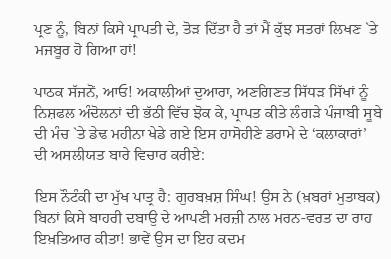ਪ੍ਰਣ ਨੂੰ, ਬਿਨਾਂ ਕਿਸੇ ਪ੍ਰਾਪਤੀ ਦੇ, ਤੋੜ ਦਿੱਤਾ ਹੈ ਤਾਂ ਮੈਂ ਕੁੱਝ ਸਤਰਾਂ ਲਿਖਣ `ਤੇ ਮਜਬੂਰ ਹੋ ਗਿਆ ਹਾਂ!

ਪਾਠਕ ਸੱਜਨੋਂ, ਆਓ! ਅਕਾਲੀਆਂ ਦੁਆਰਾ, ਅਣਗਿਣਤ ਸਿੱਧੜ ਸਿੱਖਾਂ ਨੂੰ ਨਿਸ਼ਫਲ ਅੰਦੋਲਨਾਂ ਦੀ ਭੱਠੀ ਵਿੱਚ ਝੋਕ ਕੇ, ਪ੍ਰਾਪਤ ਕੀਤੇ ਲੰਗੜੇ ਪੰਜਾਬੀ ਸੂਬੇ ਦੀ ਮੰਚ `ਤੇ ਡੇਢ ਮਹੀਨਾ ਖੇਡੇ ਗਏ ਇਸ ਹਾਸੋਹੀਣੇ ਡਰਾਮੇ ਦੇ ‘ਕਲਾਕਾਰਾਂ’ ਦੀ ਅਸਲੀਯਤ ਬਾਰੇ ਵਿਚਾਰ ਕਰੀਏ:

ਇਸ ਨੌਟੰਕੀ ਦਾ ਮੁੱਖ ਪਾਤ੍ਰ ਹੈ: ਗੁਰਬਖ਼ਸ਼ ਸਿੰਘ! ਉਸ ਨੇ (ਖ਼ਬਰਾਂ ਮੁਤਾਬਕ) ਬਿਨਾਂ ਕਿਸੇ ਬਾਹਰੀ ਦਬਾਉ ਦੇ ਆਪਣੀ ਮਰਜ਼ੀ ਨਾਲ ਮਰਨ-ਵਰਤ ਦਾ ਰਾਹ ਇਖ਼ਤਿਆਰ ਕੀਤਾ! ਭਾਵੇਂ ਉਸ ਦਾ ਇਹ ਕਦਮ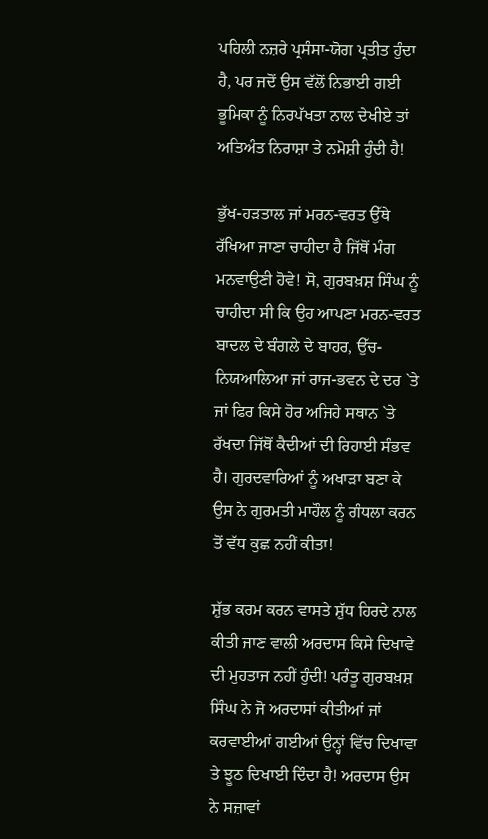ਪਹਿਲੀ ਨਜ਼ਰੇ ਪ੍ਰਸੰਸਾ-ਯੋਗ ਪ੍ਰਤੀਤ ਹੁੰਦਾ ਹੈ, ਪਰ ਜਦੋਂ ਉਸ ਵੱਲੋਂ ਨਿਭਾਈ ਗਈ ਭੂਮਿਕਾ ਨੂੰ ਨਿਰਪੱਖਤਾ ਨਾਲ ਦੇਖੀਏ ਤਾਂ ਅਤਿਅੰਤ ਨਿਰਾਸ਼ਾ ਤੇ ਨਮੋਸ਼ੀ ਹੁੰਦੀ ਹੈ!

ਭੁੱਖ-ਹੜਤਾਲ ਜਾਂ ਮਰਨ-ਵਰਤ ਉੱਥੇ ਰੱਖਿਆ ਜਾਣਾ ਚਾਹੀਦਾ ਹੈ ਜਿੱਥੋਂ ਮੰਗ ਮਨਵਾਉਣੀ ਹੋਵੇ! ਸੋ, ਗੁਰਬਖ਼ਸ਼ ਸਿੰਘ ਨੂੰ ਚਾਹੀਦਾ ਸੀ ਕਿ ਉਹ ਆਪਣਾ ਮਰਨ-ਵਰਤ ਬਾਦਲ ਦੇ ਬੰਗਲੇ ਦੇ ਬਾਹਰ, ਉੱਚ-ਨਿਯਆਲਿਆ ਜਾਂ ਰਾਜ-ਭਵਨ ਦੇ ਦਰ `ਤੇ ਜਾਂ ਫਿਰ ਕਿਸੇ ਹੋਰ ਅਜਿਹੇ ਸਥਾਨ `ਤੇ ਰੱਖਦਾ ਜਿੱਥੋਂ ਕੈਦੀਆਂ ਦੀ ਰਿਹਾਈ ਸੰਭਵ ਹੈ। ਗੁਰਦਵਾਰਿਆਂ ਨੂੰ ਅਖਾੜਾ ਬਣਾ ਕੇ ਉਸ ਨੇ ਗੁਰਮਤੀ ਮਾਹੌਲ ਨੂੰ ਗੰਧਲਾ ਕਰਨ ਤੋਂ ਵੱਧ ਕੁਛ ਨਹੀਂ ਕੀਤਾ!

ਸ਼ੁੱਭ ਕਰਮ ਕਰਨ ਵਾਸਤੇ ਸ਼ੁੱਧ ਹਿਰਦੇ ਨਾਲ ਕੀਤੀ ਜਾਣ ਵਾਲੀ ਅਰਦਾਸ ਕਿਸੇ ਦਿਖਾਵੇ ਦੀ ਮੁਹਤਾਜ ਨਹੀਂ ਹੁੰਦੀ! ਪਰੰਤੂ ਗੁਰਬਖ਼ਸ਼ ਸਿੰਘ ਨੇ ਜੋ ਅਰਦਾਸਾਂ ਕੀਤੀਆਂ ਜਾਂ ਕਰਵਾਈਆਂ ਗਈਆਂ ਉਨ੍ਹਾਂ ਵਿੱਚ ਦਿਖਾਵਾ ਤੇ ਝੂਠ ਦਿਖਾਈ ਦਿੰਦਾ ਹੈ! ਅਰਦਾਸ ਉਸ ਨੇ ਸਜ਼ਾਵਾਂ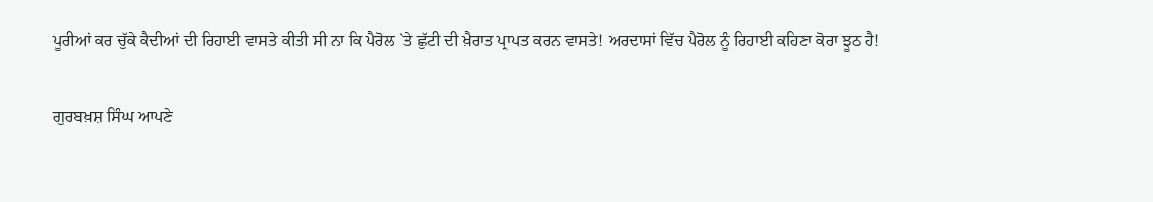ਪੂਰੀਆਂ ਕਰ ਚੁੱਕੇ ਕੈਦੀਆਂ ਦੀ ਰਿਹਾਈ ਵਾਸਤੇ ਕੀਤੀ ਸੀ ਨਾ ਕਿ ਪੈਰੋਲ `ਤੇ ਛੁੱਟੀ ਦੀ ਖ਼ੈਰਾਤ ਪ੍ਰਾਪਤ ਕਰਨ ਵਾਸਤੇ! ਅਰਦਾਸਾਂ ਵਿੱਚ ਪੈਰੋਲ ਨੂੰ ਰਿਹਾਈ ਕਹਿਣਾ ਕੋਰਾ ਝੂਠ ਹੈ!

ਗੁਰਬਖ਼ਸ਼ ਸਿੰਘ ਆਪਣੇ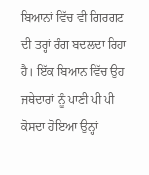ਬਿਆਨਾਂ ਵਿੱਚ ਵੀ ਗਿਰਗਟ ਦੀ ਤਰ੍ਹਾਂ ਰੰਗ ਬਦਲਦਾ ਰਿਹਾ ਹੈ। ਇੱਕ ਬਿਆਨ ਵਿੱਚ ਉਹ ਜਥੇਦਾਰਾਂ ਨੂੰ ਪਾਣੀ ਪੀ ਪੀ ਕੋਸਦਾ ਹੋਇਆ ਉਨ੍ਹਾਂ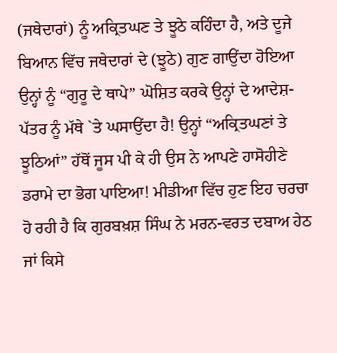(ਜਥੇਦਾਰਾਂ) ਨੂੰ ਅਕ੍ਰਿਤਘਣ ਤੇ ਝੂਠੇ ਕਹਿੰਦਾ ਹੈ, ਅਤੇ ਦੂਜੇ ਬਿਆਨ ਵਿੱਚ ਜਥੇਦਾਰਾਂ ਦੇ (ਝੂਠੇ) ਗੁਣ ਗਾਉਂਦਾ ਹੋਇਆ ਉਨ੍ਹਾਂ ਨੂੰ “ਗੁਰੂ ਦੇ ਥਾਪੇ” ਘੋਸ਼ਿਤ ਕਰਕੇ ਉਨ੍ਹਾਂ ਦੇ ਆਦੇਸ਼-ਪੱਤਰ ਨੂੰ ਮੱਥੇ `ਤੇ ਘਸਾਉਂਦਾ ਹੈ! ਉਨ੍ਹਾਂ “ਅਕ੍ਰਿਤਘਣਾਂ ਤੇ ਝੂਠਿਆਂ” ਹੱਥੋਂ ਜੂਸ ਪੀ ਕੇ ਹੀ ਉਸ ਨੇ ਆਪਣੇ ਹਾਸੋਹੀਣੇ ਡਰਾਮੇ ਦਾ ਭੋਗ ਪਾਇਆ! ਮੀਡੀਆ ਵਿੱਚ ਹੁਣ ਇਹ ਚਰਚਾ ਹੋ ਰਹੀ ਹੈ ਕਿ ਗੁਰਬਖ਼ਸ਼ ਸਿੰਘ ਨੇ ਮਰਨ-ਵਰਤ ਦਬਾਅ ਹੇਠ ਜਾਂ ਕਿਸੇ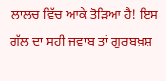ਲਾਲਚ ਵਿੱਚ ਆਕੇ ਤੋੜਿਆ ਹੈ! ਇਸ ਗੱਲ ਦਾ ਸਹੀ ਜਵਾਬ ਤਾਂ ਗੁਰਬਖ਼ਸ਼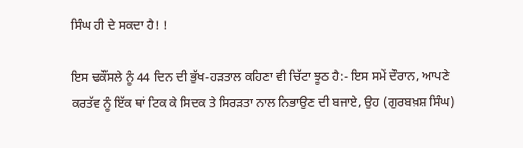ਸਿੰਘ ਹੀ ਦੇ ਸਕਦਾ ਹੈ! !

ਇਸ ਢਕੌਂਸਲੇ ਨੂੰ 44 ਦਿਨ ਦੀ ਭੁੱਖ-ਹੜਤਾਲ ਕਹਿਣਾ ਵੀ ਚਿੱਟਾ ਝੂਠ ਹੈ:- ਇਸ ਸਮੇਂ ਦੌਰਾਨ, ਆਪਣੇ ਕਰਤੱਵ ਨੂੰ ਇੱਕ ਥਾਂ ਟਿਕ ਕੇ ਸਿਦਕ ਤੇ ਸਿਰੜਤਾ ਨਾਲ ਨਿਭਾਉਣ ਦੀ ਬਜਾਏ, ਉਹ (ਗੁਰਬਖ਼ਸ਼ ਸਿੰਘ)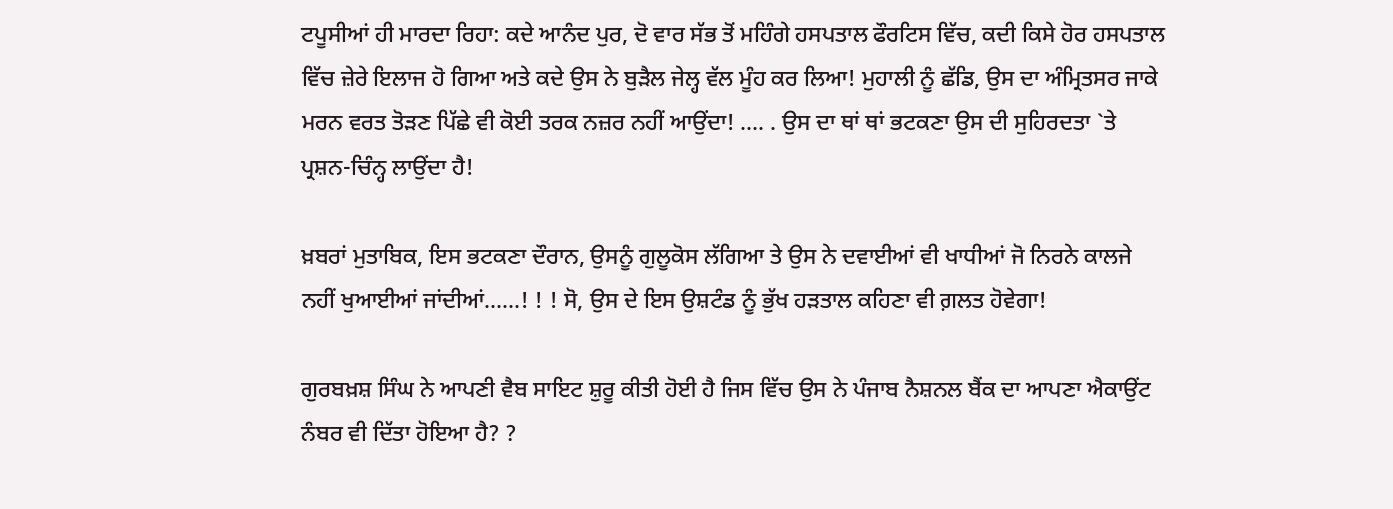ਟਪੂਸੀਆਂ ਹੀ ਮਾਰਦਾ ਰਿਹਾ: ਕਦੇ ਆਨੰਦ ਪੁਰ, ਦੋ ਵਾਰ ਸੱਭ ਤੋਂ ਮਹਿੰਗੇ ਹਸਪਤਾਲ ਫੌਰਟਿਸ ਵਿੱਚ, ਕਦੀ ਕਿਸੇ ਹੋਰ ਹਸਪਤਾਲ ਵਿੱਚ ਜ਼ੇਰੇ ਇਲਾਜ ਹੋ ਗਿਆ ਅਤੇ ਕਦੇ ਉਸ ਨੇ ਬੁੜੈਲ ਜੇਲ੍ਹ ਵੱਲ ਮੂੰਹ ਕਰ ਲਿਆ! ਮੁਹਾਲੀ ਨੂੰ ਛੱਡਿ, ਉਸ ਦਾ ਅੰਮ੍ਰਿਤਸਰ ਜਾਕੇ ਮਰਨ ਵਰਤ ਤੋੜਣ ਪਿੱਛੇ ਵੀ ਕੋਈ ਤਰਕ ਨਜ਼ਰ ਨਹੀਂ ਆਉਂਦਾ! …. . ਉਸ ਦਾ ਥਾਂ ਥਾਂ ਭਟਕਣਾ ਉਸ ਦੀ ਸੁਹਿਰਦਤਾ `ਤੇ ਪ੍ਰਸ਼ਨ-ਚਿੰਨ੍ਹ ਲਾਉਂਦਾ ਹੈ!

ਖ਼ਬਰਾਂ ਮੁਤਾਬਿਕ, ਇਸ ਭਟਕਣਾ ਦੌਰਾਨ, ਉਸਨੂੰ ਗੁਲੂਕੋਸ ਲੱਗਿਆ ਤੇ ਉਸ ਨੇ ਦਵਾਈਆਂ ਵੀ ਖਾਧੀਆਂ ਜੋ ਨਿਰਨੇ ਕਾਲਜੇ ਨਹੀਂ ਖੁਆਈਆਂ ਜਾਂਦੀਆਂ……! ! ! ਸੋ, ਉਸ ਦੇ ਇਸ ਉਸ਼ਟੰਡ ਨੂੰ ਭੁੱਖ ਹੜਤਾਲ ਕਹਿਣਾ ਵੀ ਗ਼ਲਤ ਹੋਵੇਗਾ!

ਗੁਰਬਖ਼ਸ਼ ਸਿੰਘ ਨੇ ਆਪਣੀ ਵੈਬ ਸਾਇਟ ਸ਼ੁਰੂ ਕੀਤੀ ਹੋਈ ਹੈ ਜਿਸ ਵਿੱਚ ਉਸ ਨੇ ਪੰਜਾਬ ਨੈਸ਼ਨਲ ਬੈਂਕ ਦਾ ਆਪਣਾ ਐਕਾਉਂਟ ਨੰਬਰ ਵੀ ਦਿੱਤਾ ਹੋਇਆ ਹੈ? ?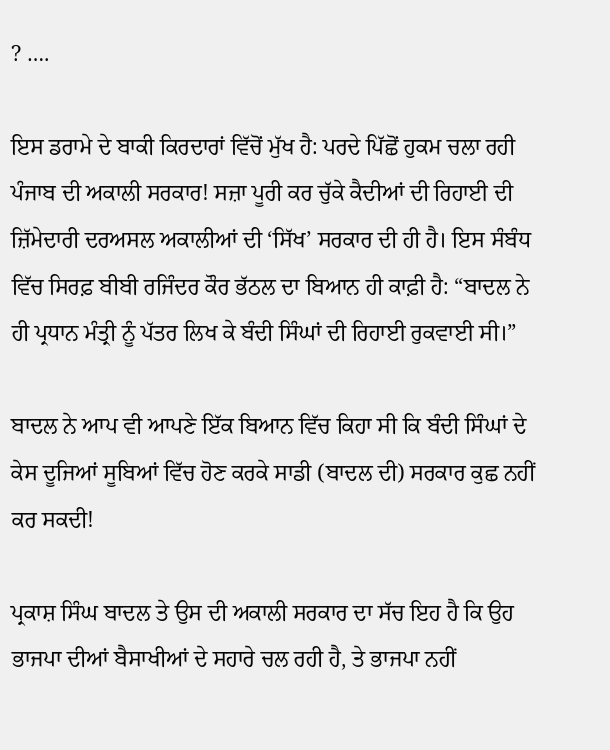? ….

ਇਸ ਡਰਾਮੇ ਦੇ ਬਾਕੀ ਕਿਰਦਾਰਾਂ ਵਿੱਚੋਂ ਮੁੱਖ ਹੈ: ਪਰਦੇ ਪਿੱਛੋਂ ਹੁਕਮ ਚਲਾ ਰਹੀ ਪੰਜਾਬ ਦੀ ਅਕਾਲੀ ਸਰਕਾਰ! ਸਜ਼ਾ ਪੂਰੀ ਕਰ ਚੁੱਕੇ ਕੈਦੀਆਂ ਦੀ ਰਿਹਾਈ ਦੀ ਜ਼ਿੱਮੇਦਾਰੀ ਦਰਅਸਲ ਅਕਾਲੀਆਂ ਦੀ ‘ਸਿੱਖ’ ਸਰਕਾਰ ਦੀ ਹੀ ਹੈ। ਇਸ ਸੰਬੰਧ ਵਿੱਚ ਸਿਰਫ਼ ਬੀਬੀ ਰਜਿੰਦਰ ਕੌਰ ਭੱਠਲ ਦਾ ਬਿਆਨ ਹੀ ਕਾਫ਼ੀ ਹੈ: “ਬਾਦਲ ਨੇ ਹੀ ਪ੍ਰਧਾਨ ਮੰਤ੍ਰੀ ਨੂੰ ਪੱਤਰ ਲਿਖ ਕੇ ਬੰਦੀ ਸਿੰਘਾਂ ਦੀ ਰਿਹਾਈ ਰੁਕਵਾਈ ਸੀ।”

ਬਾਦਲ ਨੇ ਆਪ ਵੀ ਆਪਣੇ ਇੱਕ ਬਿਆਨ ਵਿੱਚ ਕਿਹਾ ਸੀ ਕਿ ਬੰਦੀ ਸਿੰਘਾਂ ਦੇ ਕੇਸ ਦੂਜਿਆਂ ਸੂਬਿਆਂ ਵਿੱਚ ਹੋਣ ਕਰਕੇ ਸਾਡੀ (ਬਾਦਲ ਦੀ) ਸਰਕਾਰ ਕੁਛ ਨਹੀਂ ਕਰ ਸਕਦੀ!

ਪ੍ਰਕਾਸ਼ ਸਿੰਘ ਬਾਦਲ ਤੇ ਉਸ ਦੀ ਅਕਾਲੀ ਸਰਕਾਰ ਦਾ ਸੱਚ ਇਹ ਹੈ ਕਿ ਉਹ ਭਾਜਪਾ ਦੀਆਂ ਬੈਸਾਖੀਆਂ ਦੇ ਸਹਾਰੇ ਚਲ ਰਹੀ ਹੈ, ਤੇ ਭਾਜਪਾ ਨਹੀਂ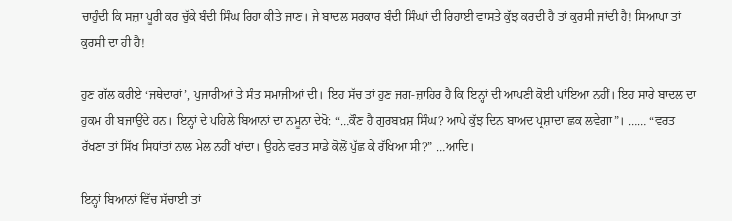ਚਾਹੁੰਦੀ ਕਿ ਸਜ਼ਾ ਪੂਰੀ ਕਰ ਚੁੱਕੇ ਬੰਦੀ ਸਿੰਘ ਰਿਹਾ ਕੀਤੇ ਜਾਣ। ਜੇ ਬਾਦਲ ਸਰਕਾਰ ਬੰਦੀ ਸਿੰਘਾਂ ਦੀ ਰਿਹਾਈ ਵਾਸਤੇ ਕੁੱਝ ਕਰਦੀ ਹੈ ਤਾਂ ਕੁਰਸੀ ਜਾਂਦੀ ਹੈ! ਸਿਆਪਾ ਤਾਂ ਕੁਰਸੀ ਦਾ ਹੀ ਹੈ!

ਹੁਣ ਗੱਲ ਕਰੀਏ ‘ਜਥੇਦਾਰਾਂ’, ਪੁਜਾਰੀਆਂ ਤੇ ਸੰਤ ਸਮਾਜੀਆਂ ਦੀ। ਇਹ ਸੱਚ ਤਾਂ ਹੁਣ ਜਗ-ਜ਼ਾਹਿਰ ਹੈ ਕਿ ਇਨ੍ਹਾਂ ਦੀ ਆਪਣੀ ਕੋਈ ਪਾਂਇਆ ਨਹੀਂ। ਇਹ ਸਾਰੇ ਬਾਦਲ ਦਾ ਹੁਕਮ ਹੀ ਬਜਾਉਂਦੇ ਹਨ। ਇਨ੍ਹਾਂ ਦੇ ਪਹਿਲੇ ਬਿਆਨਾਂ ਦਾ ਨਮੂਨਾ ਦੇਖੋ: “…ਕੌਣ ਹੈ ਗੁਰਬਖ਼ਸ਼ ਸਿੰਘ? ਆਪੇ ਕੁੱਝ ਦਿਨ ਬਾਅਦ ਪ੍ਰਸ਼ਾਦਾ ਛਕ ਲਵੇਗਾ”। …… “ਵਰਤ ਰੱਖਣਾ ਤਾਂ ਸਿੱਖ ਸਿਧਾਂਤਾਂ ਨਾਲ ਮੇਲ ਨਹੀਂ ਖਾਂਦਾ। ਉਹਨੇ ਵਰਤ ਸਾਡੇ ਕੋਲੋਂ ਪੁੱਛ ਕੇ ਰੱਖਿਆ ਸੀ?” …ਆਦਿ।

ਇਨ੍ਹਾਂ ਬਿਆਨਾਂ ਵਿੱਚ ਸੱਚਾਈ ਤਾਂ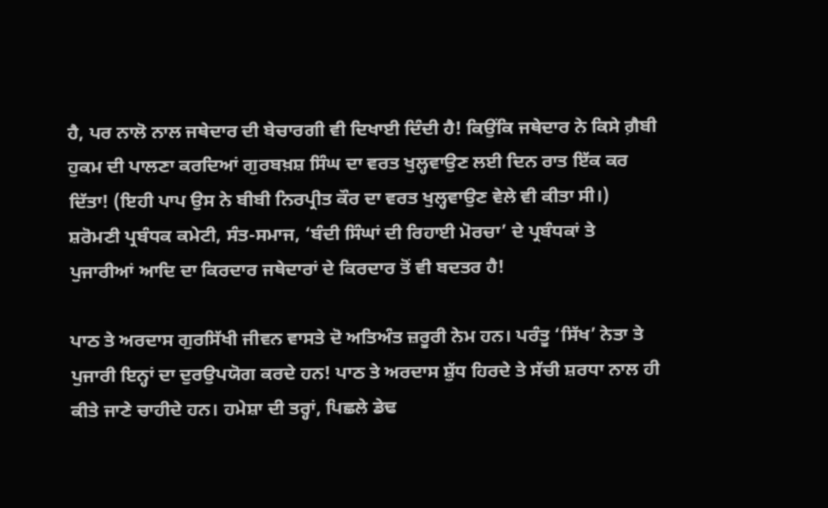ਹੈ, ਪਰ ਨਾਲੋ ਨਾਲ ਜਥੇਦਾਰ ਦੀ ਬੇਚਾਰਗੀ ਵੀ ਦਿਖਾਈ ਦਿੰਦੀ ਹੈ! ਕਿਉਂਕਿ ਜਥੇਦਾਰ ਨੇ ਕਿਸੇ ਗ਼ੈਬੀ ਹੁਕਮ ਦੀ ਪਾਲਣਾ ਕਰਦਿਆਂ ਗੁਰਬਖ਼ਸ਼ ਸਿੰਘ ਦਾ ਵਰਤ ਖੁਲ੍ਹਵਾਉਣ ਲਈ ਦਿਨ ਰਾਤ ਇੱਕ ਕਰ ਦਿੱਤਾ! (ਇਹੀ ਪਾਪ ਉਸ ਨੇ ਬੀਬੀ ਨਿਰਪ੍ਰੀਤ ਕੌਰ ਦਾ ਵਰਤ ਖੁਲ੍ਹਵਾਉਣ ਵੇਲੇ ਵੀ ਕੀਤਾ ਸੀ।) ਸ਼ਰੋਮਣੀ ਪ੍ਰਬੰਧਕ ਕਮੇਟੀ, ਸੰਤ-ਸਮਾਜ, ‘ਬੰਦੀ ਸਿੰਘਾਂ ਦੀ ਰਿਹਾਈ ਮੋਰਚਾ’ ਦੇ ਪ੍ਰਬੰਧਕਾਂ ਤੇ ਪੁਜਾਰੀਆਂ ਆਦਿ ਦਾ ਕਿਰਦਾਰ ਜਥੇਦਾਰਾਂ ਦੇ ਕਿਰਦਾਰ ਤੋਂ ਵੀ ਬਦਤਰ ਹੈ!

ਪਾਠ ਤੇ ਅਰਦਾਸ ਗੁਰਸਿੱਖੀ ਜੀਵਨ ਵਾਸਤੇ ਦੋ ਅਤਿਅੰਤ ਜ਼ਰੂਰੀ ਨੇਮ ਹਨ। ਪਰੰਤੂ ‘ਸਿੱਖ’ ਨੇਤਾ ਤੇ ਪੁਜਾਰੀ ਇਨ੍ਹਾਂ ਦਾ ਦੁਰਉਪਯੋਗ ਕਰਦੇ ਹਨ! ਪਾਠ ਤੇ ਅਰਦਾਸ ਸ਼ੁੱਧ ਹਿਰਦੇ ਤੇ ਸੱਚੀ ਸ਼ਰਧਾ ਨਾਲ ਹੀ ਕੀਤੇ ਜਾਣੇ ਚਾਹੀਦੇ ਹਨ। ਹਮੇਸ਼ਾ ਦੀ ਤਰ੍ਹਾਂ, ਪਿਛਲੇ ਡੇਢ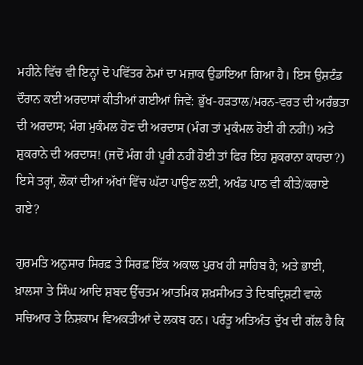ਮਹੀਨੇ ਵਿੱਚ ਵੀ ਇਨ੍ਹਾਂ ਦੋ ਪਵਿੱਤਰ ਨੇਮਾਂ ਦਾ ਮਜ਼ਾਕ ਉਡਾਇਆ ਗਿਆ ਹੈ। ਇਸ ਉਸ਼ਟੰਡ ਦੌਰਾਨ ਕਈ ਅਰਦਾਸਾਂ ਕੀਤੀਆਂ ਗਈਆਂ ਜਿਵੇਂ: ਭੁੱਖ-ਹੜਤਾਲ/ਮਰਨ-ਵਰਤ ਦੀ ਅਰੰਭਤਾ ਦੀ ਅਰਦਾਸ; ਮੰਗ ਮੁਕੰਮਲ ਹੋਣ ਦੀ ਅਰਦਾਸ (ਮੰਗ ਤਾਂ ਮੁਕੰਮਲ ਹੋਈ ਹੀ ਨਹੀਂ!) ਅਤੇ ਸ਼ੁਕਰਾਨੇ ਦੀ ਅਰਦਾਸ! (ਜਦੋਂ ਮੰਗ ਹੀ ਪੂਰੀ ਨਹੀਂ ਹੋਈ ਤਾਂ ਫਿਰ ਇਹ ਸ਼ੁਕਰਾਨਾ ਕਾਹਦਾ?) ਇਸੇ ਤਰ੍ਹਾਂ, ਲੋਕਾਂ ਦੀਆਂ ਅੱਖਾਂ ਵਿੱਚ ਘੱਟਾ ਪਾਉਣ ਲਈ, ਅਖੰਡ ਪਾਠ ਵੀ ਕੀਤੇ/ਕਰਾਏ ਗਏ?

ਗੁਰਮਤਿ ਅਨੁਸਾਰ ਸਿਰਫ਼ ਤੇ ਸਿਰਫ਼ ਇੱਕ ਅਕਾਲ ਪੁਰਖ ਹੀ ਸਾਹਿਬ ਹੈ; ਅਤੇ ਭਾਈ, ਖ਼ਾਲਸਾ ਤੇ ਸਿੰਘ ਆਦਿ ਸ਼ਬਦ ਉੱਚਤਮ ਆਤਮਿਕ ਸ਼ਖ਼ਸੀਅਤ ਤੇ ਦਿਬਦ੍ਰਿਸ਼ਟੀ ਵਾਲੇ ਸਚਿਆਰ ਤੇ ਨਿਸ਼ਕਾਮ ਵਿਅਕਤੀਆਂ ਦੇ ਲਕਬ ਹਨ। ਪਰੰਤੂ ਅਤਿਅੰਤ ਦੁੱਖ ਦੀ ਗੱਲ ਹੈ ਕਿ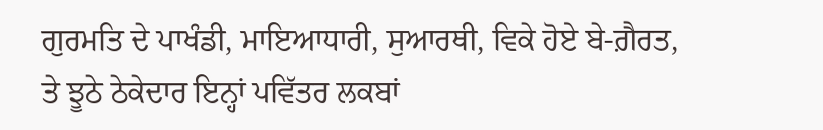ਗੁਰਮਤਿ ਦੇ ਪਾਖੰਡੀ, ਮਾਇਆਧਾਰੀ, ਸੁਆਰਥੀ, ਵਿਕੇ ਹੋਏ ਬੇ-ਗ਼ੈਰਤ, ਤੇ ਝੂਠੇ ਠੇਕੇਦਾਰ ਇਨ੍ਹਾਂ ਪਵਿੱਤਰ ਲਕਬਾਂ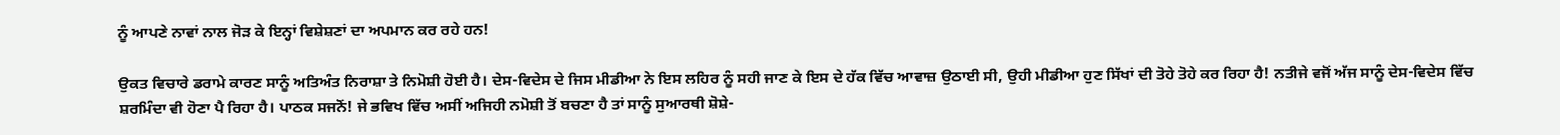ਨੂੰ ਆਪਣੇ ਨਾਵਾਂ ਨਾਲ ਜੋੜ ਕੇ ਇਨ੍ਹਾਂ ਵਿਸ਼ੇਸ਼ਣਾਂ ਦਾ ਅਪਮਾਨ ਕਰ ਰਹੇ ਹਨ!

ਉਕਤ ਵਿਚਾਰੇ ਡਰਾਮੇ ਕਾਰਣ ਸਾਨੂੰ ਅਤਿਅੰਤ ਨਿਰਾਸ਼ਾ ਤੇ ਨਿਮੋਸ਼ੀ ਹੋਈ ਹੈ। ਦੇਸ-ਵਿਦੇਸ ਦੇ ਜਿਸ ਮੀਡੀਆ ਨੇ ਇਸ ਲਹਿਰ ਨੂੰ ਸਹੀ ਜਾਣ ਕੇ ਇਸ ਦੇ ਹੱਕ ਵਿੱਚ ਆਵਾਜ਼ ਉਠਾਈ ਸੀ, ਉਹੀ ਮੀਡੀਆ ਹੁਣ ਸਿੱਖਾਂ ਦੀ ਤੋਹੇ ਤੋਹੇ ਕਰ ਰਿਹਾ ਹੈ! ਨਤੀਜੇ ਵਜੋਂ ਅੱਜ ਸਾਨੂੰ ਦੇਸ-ਵਿਦੇਸ ਵਿੱਚ ਸ਼ਰਮਿੰਦਾ ਵੀ ਹੋਣਾ ਪੈ ਰਿਹਾ ਹੈ। ਪਾਠਕ ਸਜਨੋਂ! ਜੇ ਭਵਿਖ ਵਿੱਚ ਅਸੀਂ ਅਜਿਹੀ ਨਮੋਸ਼ੀ ਤੋਂ ਬਚਣਾ ਹੈ ਤਾਂ ਸਾਨੂੰ ਸੁਆਰਥੀ ਸ਼ੋਸ਼ੇ-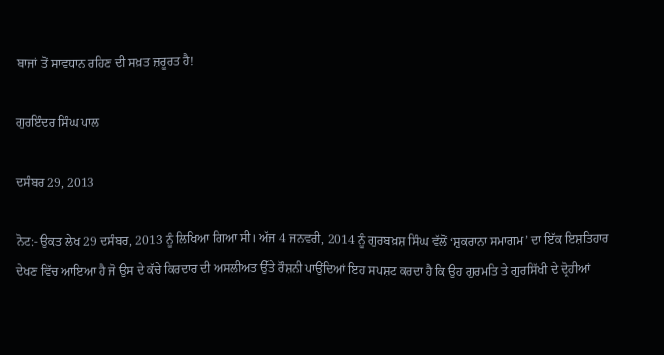ਬਾਜਾਂ ਤੋਂ ਸਾਵਧਾਨ ਰਹਿਣ ਦੀ ਸਖ਼ਤ ਜ਼ਰੂਰਤ ਹੈ!

ਗੁਰਇੰਦਰ ਸਿੰਘ ਪਾਲ

ਦਸੰਬਰ 29, 2013

ਨੋਟ:- ਉਕਤ ਲੇਖ 29 ਦਸੰਬਰ, 2013 ਨੂੰ ਲਿਖਿਆ ਗਿਆ ਸੀ। ਅੱਜ 4 ਜਨਵਰੀ, 2014 ਨੂੰ ਗੁਰਬਖ਼ਸ਼ ਸਿੰਘ ਵੱਲੋਂ ‘ਸ਼ੁਕਰਾਨਾ ਸਮਾਗਮ’ ਦਾ ਇੱਕ ਇਸ਼ਤਿਹਾਰ ਦੇਖਣ ਵਿੱਚ ਆਇਆ ਹੈ ਜੋ ਉਸ ਦੇ ਕੱਚੇ ਕਿਰਦਾਰ ਦੀ ਅਸਲੀਅਤ ਉੱਤੇ ਰੌਸ਼ਨੀ ਪਾਉਂਦਿਆਂ ਇਹ ਸਪਸ਼ਟ ਕਰਦਾ ਹੈ ਕਿ ਉਹ ਗੁਰਮਤਿ ਤੇ ਗੁਰਸਿੱਖੀ ਦੇ ਦ੍ਰੋਹੀਆਂ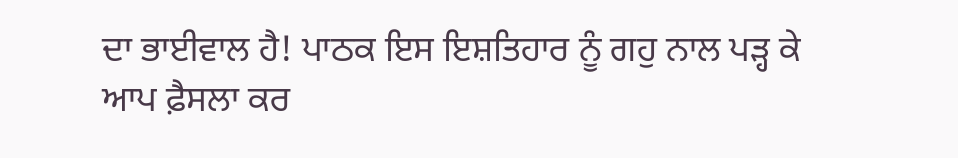ਦਾ ਭਾਈਵਾਲ ਹੈ! ਪਾਠਕ ਇਸ ਇਸ਼ਤਿਹਾਰ ਨੂੰ ਗਹੁ ਨਾਲ ਪੜ੍ਹ ਕੇ ਆਪ ਫ਼ੈਸਲਾ ਕਰ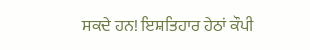ਸਕਦੇ ਹਨ! ਇਸ਼ਤਿਹਾਰ ਹੇਠਾਂ ਕੌਪੀ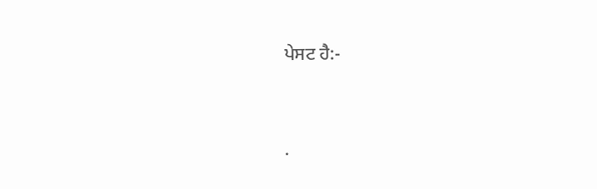ਪੇਸਟ ਹੈ:-




.